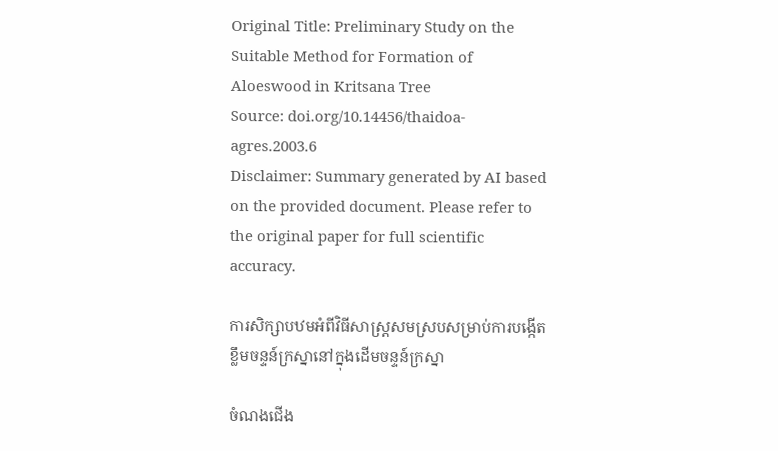Original Title: Preliminary Study on the Suitable Method for Formation of Aloeswood in Kritsana Tree
Source: doi.org/10.14456/thaidoa-agres.2003.6
Disclaimer: Summary generated by AI based on the provided document. Please refer to the original paper for full scientific accuracy.

ការសិក្សាបឋមអំពីវិធីសាស្ត្រសមស្របសម្រាប់ការបង្កើតខ្លឹមចន្ទន៍ក្រស្នានៅក្នុងដើមចន្ទន៍ក្រស្នា

ចំណងជើង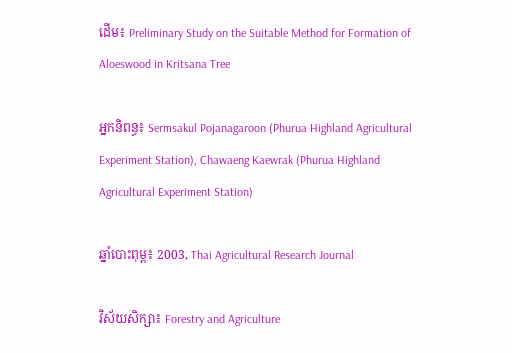ដើម៖ Preliminary Study on the Suitable Method for Formation of Aloeswood in Kritsana Tree

អ្នកនិពន្ធ៖ Sermsakul Pojanagaroon (Phurua Highland Agricultural Experiment Station), Chawaeng Kaewrak (Phurua Highland Agricultural Experiment Station)

ឆ្នាំបោះពុម្ព៖ 2003, Thai Agricultural Research Journal

វិស័យសិក្សា៖ Forestry and Agriculture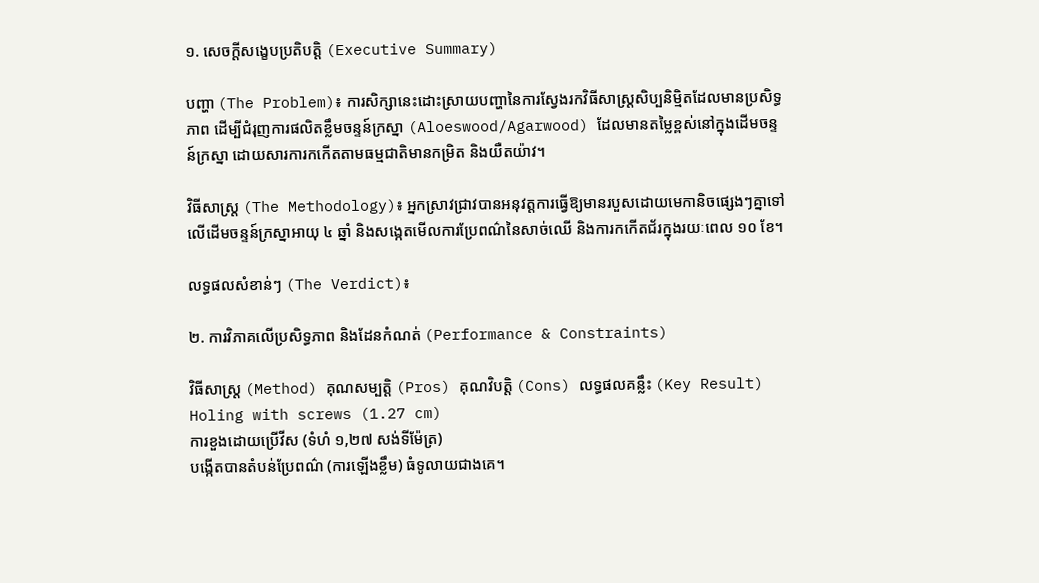១. សេចក្តីសង្ខេបប្រតិបត្តិ (Executive Summary)

បញ្ហា (The Problem)៖ ការសិក្សានេះដោះស្រាយបញ្ហានៃការស្វែងរកវិធីសាស្ត្រសិប្បនិម្មិតដែលមានប្រសិទ្ធភាព ដើម្បីជំរុញការផលិតខ្លឹមចន្ទន៍ក្រស្នា (Aloeswood/Agarwood) ដែលមានតម្លៃខ្ពស់នៅក្នុងដើមចន្ទន៍ក្រស្នា ដោយសារការកកើតតាមធម្មជាតិមានកម្រិត និងយឺតយ៉ាវ។

វិធីសាស្ត្រ (The Methodology)៖ អ្នកស្រាវជ្រាវបានអនុវត្តការធ្វើឱ្យមានរបួសដោយមេកានិចផ្សេងៗគ្នាទៅលើដើមចន្ទន៍ក្រស្នាអាយុ ៤ ឆ្នាំ និងសង្កេតមើលការប្រែពណ៌នៃសាច់ឈើ និងការកកើតជ័រក្នុងរយៈពេល ១០ ខែ។

លទ្ធផលសំខាន់ៗ (The Verdict)៖

២. ការវិភាគលើប្រសិទ្ធភាព និងដែនកំណត់ (Performance & Constraints)

វិធីសាស្ត្រ (Method) គុណសម្បត្តិ (Pros) គុណវិបត្តិ (Cons) លទ្ធផលគន្លឹះ (Key Result)
Holing with screws (1.27 cm)
ការខួងដោយប្រើវីស (ទំហំ ១,២៧ សង់ទីម៉ែត្រ)
បង្កើតបានតំបន់ប្រែពណ៌ (ការឡើងខ្លឹម) ធំទូលាយជាងគេ។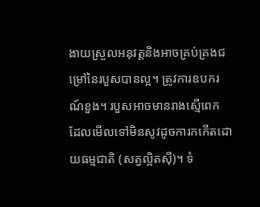ងាយស្រួលអនុវត្តនិងអាចគ្រប់គ្រងជម្រៅនៃរបួសបានល្អ។ ត្រូវការឧបករណ៍ខួង។ របួសអាចមានរាងស្មើពេក ដែលមើលទៅមិនសូវដូចការកកើតដោយធម្មជាតិ (សត្វល្អិតស៊ី)។ ទំ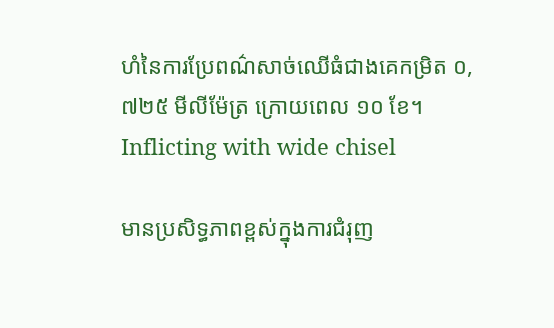ហំនៃការប្រែពណ៌សាច់ឈើធំជាងគេកម្រិត ០,៧២៥ មីលីម៉ែត្រ ក្រោយពេល ១០ ខែ។
Inflicting with wide chisel

មានប្រសិទ្ធភាពខ្ពស់ក្នុងការជំរុញ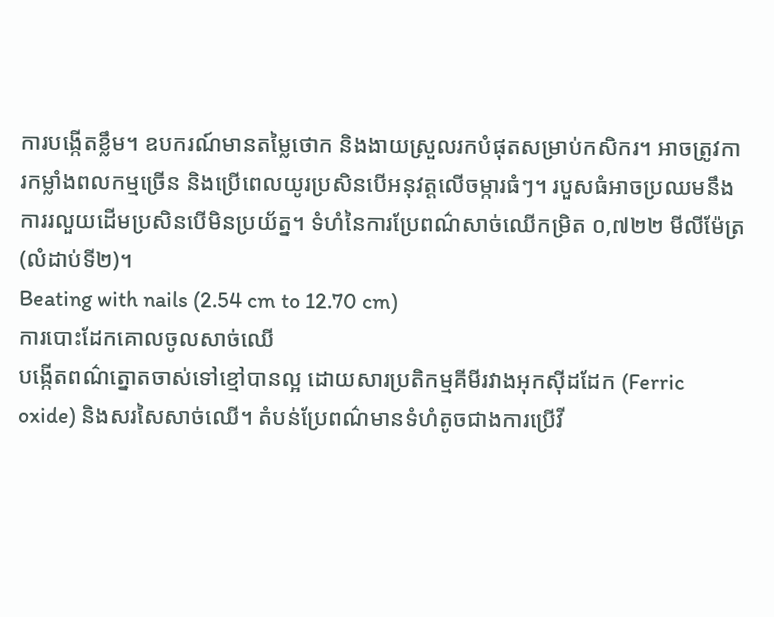ការបង្កើតខ្លឹម។ ឧបករណ៍មានតម្លៃថោក និងងាយស្រួលរកបំផុតសម្រាប់កសិករ។ អាចត្រូវការកម្លាំងពលកម្មច្រើន និងប្រើពេលយូរប្រសិនបើអនុវត្តលើចម្ការធំៗ។ របួសធំអាចប្រឈមនឹងការរលួយដើមប្រសិនបើមិនប្រយ័ត្ន។ ទំហំនៃការប្រែពណ៌សាច់ឈើកម្រិត ០,៧២២ មីលីម៉ែត្រ (លំដាប់ទី២)។
Beating with nails (2.54 cm to 12.70 cm)
ការបោះដែកគោលចូលសាច់ឈើ
បង្កើតពណ៌ត្នោតចាស់ទៅខ្មៅបានល្អ ដោយសារប្រតិកម្មគីមីរវាងអុកស៊ីដដែក (Ferric oxide) និងសរសៃសាច់ឈើ។ តំបន់ប្រែពណ៌មានទំហំតូចជាងការប្រើវី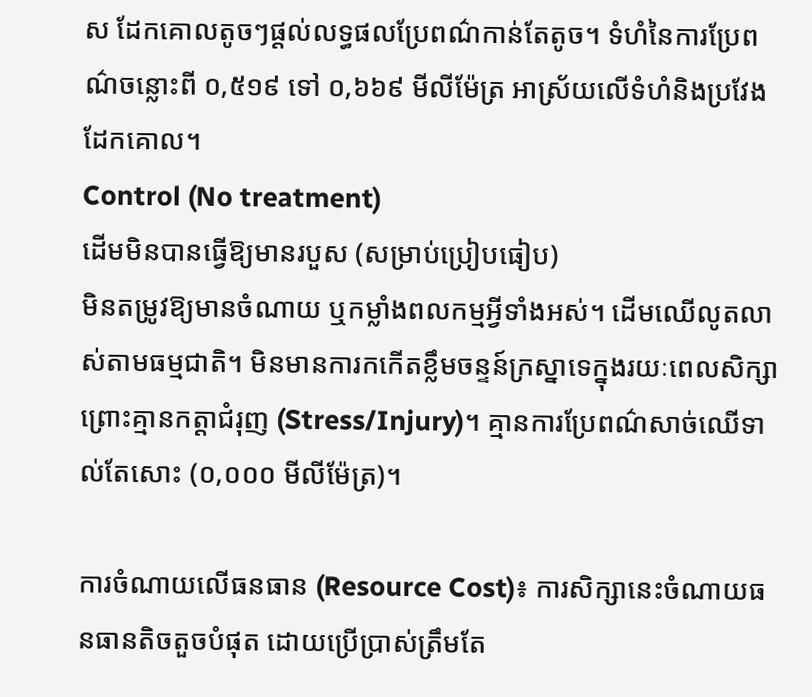ស ដែកគោលតូចៗផ្តល់លទ្ធផលប្រែពណ៌កាន់តែតូច។ ទំហំនៃការប្រែពណ៌ចន្លោះពី ០,៥១៩ ទៅ ០,៦៦៩ មីលីម៉ែត្រ អាស្រ័យលើទំហំនិងប្រវែងដែកគោល។
Control (No treatment)
ដើមមិនបានធ្វើឱ្យមានរបួស (សម្រាប់ប្រៀបធៀប)
មិនតម្រូវឱ្យមានចំណាយ ឬកម្លាំងពលកម្មអ្វីទាំងអស់។ ដើមឈើលូតលាស់តាមធម្មជាតិ។ មិនមានការកកើតខ្លឹមចន្ទន៍ក្រស្នាទេក្នុងរយៈពេលសិក្សា ព្រោះគ្មានកត្តាជំរុញ (Stress/Injury)។ គ្មានការប្រែពណ៌សាច់ឈើទាល់តែសោះ (០,០០០ មីលីម៉ែត្រ)។

ការចំណាយលើធនធាន (Resource Cost)៖ ការសិក្សានេះចំណាយធនធានតិចតួចបំផុត ដោយប្រើប្រាស់ត្រឹមតែ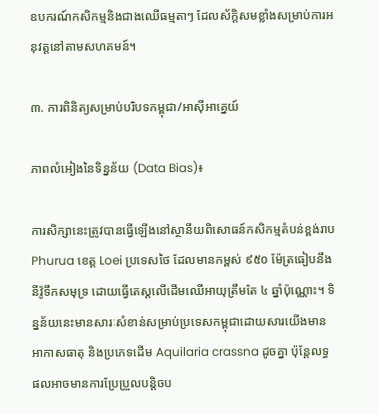ឧបករណ៍កសិកម្មនិងជាងឈើធម្មតាៗ ដែលស័ក្តិសមខ្លាំងសម្រាប់ការអនុវត្តនៅតាមសហគមន៍។

៣. ការពិនិត្យសម្រាប់បរិបទកម្ពុជា/អាស៊ីអាគ្នេយ៍

ភាពលំអៀងនៃទិន្នន័យ (Data Bias)៖

ការសិក្សានេះត្រូវបានធ្វើឡើងនៅស្ថានីយពិសោធន៍កសិកម្មតំបន់ខ្ពង់រាប Phurua ខេត្ត Loei ប្រទេសថៃ ដែលមានកម្ពស់ ៩៥០ ម៉ែត្រធៀបនឹងនីវ៉ូទឹកសមុទ្រ ដោយធ្វើតេស្តលើដើមឈើអាយុត្រឹមតែ ៤ ឆ្នាំប៉ុណ្ណោះ។ ទិន្នន័យនេះមានសារៈសំខាន់សម្រាប់ប្រទេសកម្ពុជាដោយសារយើងមានអាកាសធាតុ និងប្រភេទដើម Aquilaria crassna ដូចគ្នា ប៉ុន្តែលទ្ធផលអាចមានការប្រែប្រួលបន្តិចប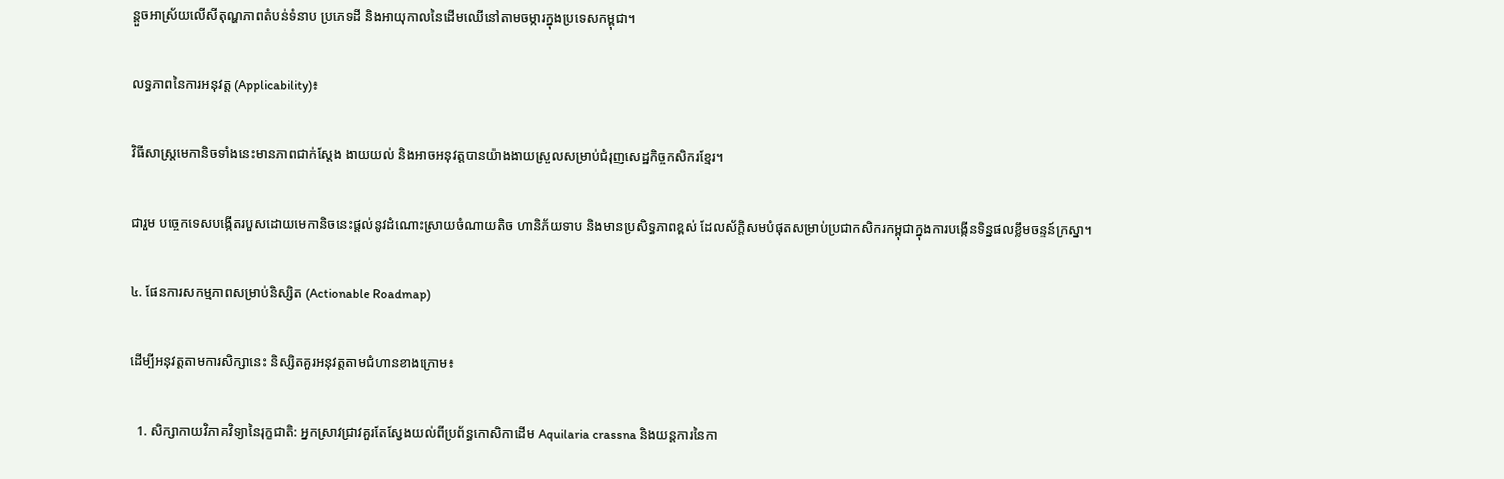ន្តួចអាស្រ័យលើសីតុណ្ហភាពតំបន់ទំនាប ប្រភេទដី និងអាយុកាលនៃដើមឈើនៅតាមចម្ការក្នុងប្រទេសកម្ពុជា។

លទ្ធភាពនៃការអនុវត្ត (Applicability)៖

វិធីសាស្ត្រមេកានិចទាំងនេះមានភាពជាក់ស្តែង ងាយយល់ និងអាចអនុវត្តបានយ៉ាងងាយស្រួលសម្រាប់ជំរុញសេដ្ឋកិច្ចកសិករខ្មែរ។

ជារួម បច្ចេកទេសបង្កើតរបួសដោយមេកានិចនេះផ្តល់នូវដំណោះស្រាយចំណាយតិច ហានិភ័យទាប និងមានប្រសិទ្ធភាពខ្ពស់ ដែលស័ក្តិសមបំផុតសម្រាប់ប្រជាកសិករកម្ពុជាក្នុងការបង្កើនទិន្នផលខ្លឹមចន្ទន៍ក្រស្នា។

៤. ផែនការសកម្មភាពសម្រាប់និស្សិត (Actionable Roadmap)

ដើម្បីអនុវត្តតាមការសិក្សានេះ និស្សិតគួរអនុវត្តតាមជំហានខាងក្រោម៖

  1. សិក្សាកាយវិភាគវិទ្យានៃរុក្ខជាតិ: អ្នកស្រាវជ្រាវគួរតែស្វែងយល់ពីប្រព័ន្ធកោសិកាដើម Aquilaria crassna និងយន្តការនៃកា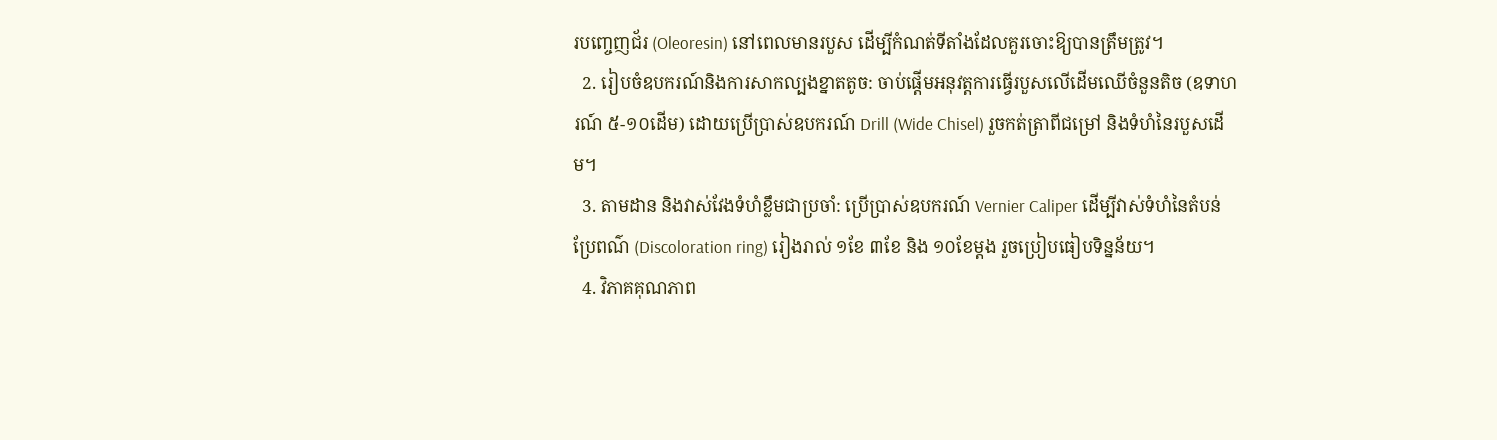របញ្ចេញជ័រ (Oleoresin) នៅពេលមានរបួស ដើម្បីកំណត់ទីតាំងដែលគួរចោះឱ្យបានត្រឹមត្រូវ។
  2. រៀបចំឧបករណ៍និងការសាកល្បងខ្នាតតូច: ចាប់ផ្តើមអនុវត្តការធ្វើរបួសលើដើមឈើចំនួនតិច (ឧទាហរណ៍ ៥-១០ដើម) ដោយប្រើប្រាស់ឧបករណ៍ Drill (Wide Chisel) រួចកត់ត្រាពីជម្រៅ និងទំហំនៃរបួសដើម។
  3. តាមដាន និងវាស់វែងទំហំខ្លឹមជាប្រចាំ: ប្រើប្រាស់ឧបករណ៍ Vernier Caliper ដើម្បីវាស់ទំហំនៃតំបន់ប្រែពណ៌ (Discoloration ring) រៀងរាល់ ១ខែ ៣ខែ និង ១០ខែម្តង រួចប្រៀបធៀបទិន្នន័យ។
  4. វិភាគគុណភាព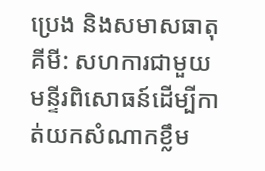ប្រេង និងសមាសធាតុគីមី: សហការជាមួយមន្ទីរពិសោធន៍ដើម្បីកាត់យកសំណាកខ្លឹម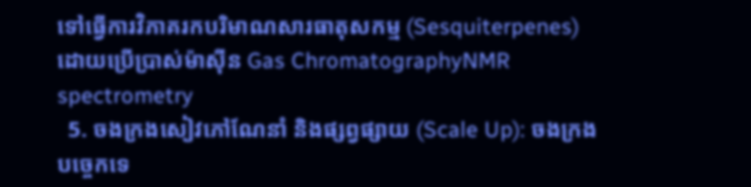ទៅធ្វើការវិភាគរកបរិមាណសារធាតុសកម្ម (Sesquiterpenes) ដោយប្រើប្រាស់ម៉ាស៊ីន Gas ChromatographyNMR spectrometry
  5. ចងក្រងសៀវភៅណែនាំ និងផ្សព្វផ្សាយ (Scale Up): ចងក្រងបច្ចេកទេ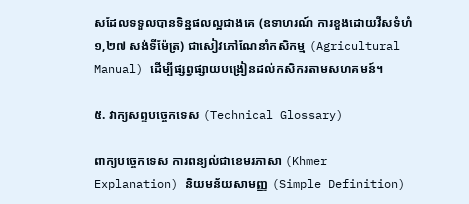សដែលទទួលបានទិន្នផលល្អជាងគេ (ឧទាហរណ៍ ការខួងដោយវីសទំហំ ១,២៧ សង់ទីម៉ែត្រ) ជាសៀវភៅណែនាំកសិកម្ម (Agricultural Manual) ដើម្បីផ្សព្វផ្សាយបង្រៀនដល់កសិករតាមសហគមន៍។

៥. វាក្យសព្ទបច្ចេកទេស (Technical Glossary)

ពាក្យបច្ចេកទេស ការពន្យល់ជាខេមរភាសា (Khmer Explanation) និយមន័យសាមញ្ញ (Simple Definition)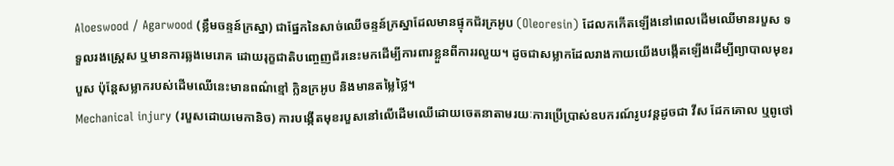Aloeswood / Agarwood (ខ្លឹមចន្ទន៍ក្រស្នា) ជាផ្នែកនៃសាច់ឈើចន្ទន៍ក្រស្នាដែលមានផ្ទុកជ័រក្រអូប (Oleoresin) ដែលកកើតឡើងនៅពេលដើមឈើមានរបួស ទទួលរងស្ត្រេស ឬមានការឆ្លងមេរោគ ដោយរុក្ខជាតិបញ្ចេញជ័រនេះមកដើម្បីការពារខ្លួនពីការរលួយ។ ដូចជាសម្លាកដែលរាងកាយយើងបង្កើតឡើងដើម្បីព្យាបាលមុខរបួស ប៉ុន្តែសម្លាករបស់ដើមឈើនេះមានពណ៌ខ្មៅ ក្លិនក្រអូប និងមានតម្លៃថ្លៃ។
Mechanical injury (របួសដោយមេកានិច) ការបង្កើតមុខរបួសនៅលើដើមឈើដោយចេតនាតាមរយៈការប្រើប្រាស់ឧបករណ៍រូបវន្តដូចជា វីស ដែកគោល ឬពូថៅ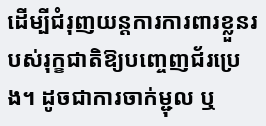ដើម្បីជំរុញយន្តការការពារខ្លួនរបស់រុក្ខជាតិឱ្យបញ្ចេញជ័រប្រេង។ ដូចជាការចាក់ម្ជុល ឬ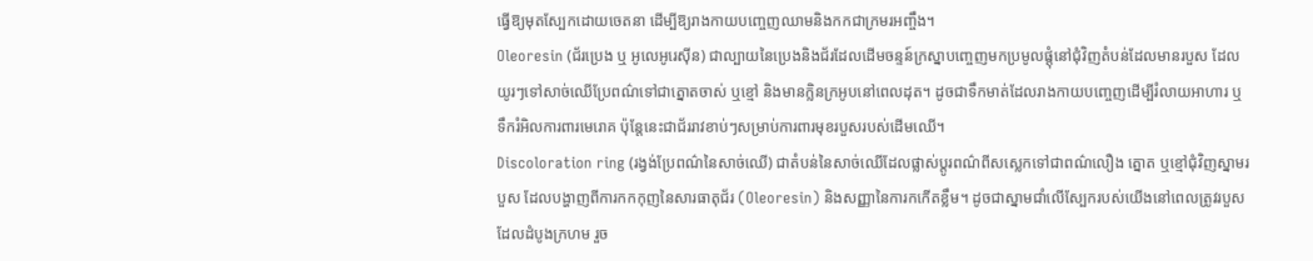ធ្វើឱ្យមុតស្បែកដោយចេតនា ដើម្បីឱ្យរាងកាយបញ្ចេញឈាមនិងកកជាក្រមរអញ្ចឹង។
Oleoresin (ជ័រប្រេង ឬ អូលេអូរេស៊ីន) ជាល្បាយនៃប្រេងនិងជ័រដែលដើមចន្ទន៍ក្រស្នាបញ្ចេញមកប្រមូលផ្តុំនៅជុំវិញតំបន់ដែលមានរបួស ដែលយូរៗទៅសាច់ឈើប្រែពណ៌ទៅជាត្នោតចាស់ ឬខ្មៅ និងមានក្លិនក្រអូបនៅពេលដុត។ ដូចជាទឹកមាត់ដែលរាងកាយបញ្ចេញដើម្បីរំលាយអាហារ ឬទឹករំអិលការពារមេរោគ ប៉ុន្តែនេះជាជ័ររាវខាប់ៗសម្រាប់ការពារមុខរបួសរបស់ដើមឈើ។
Discoloration ring (រង្វង់ប្រែពណ៌នៃសាច់ឈើ) ជាតំបន់នៃសាច់ឈើដែលផ្លាស់ប្តូរពណ៌ពីសស្លេកទៅជាពណ៌លឿង ត្នោត ឬខ្មៅជុំវិញស្នាមរបួស ដែលបង្ហាញពីការកកកុញនៃសារធាតុជ័រ (Oleoresin) និងសញ្ញានៃការកកើតខ្លឹម។ ដូចជាស្នាមជាំលើស្បែករបស់យើងនៅពេលត្រូវរបួស ដែលដំបូងក្រហម រួច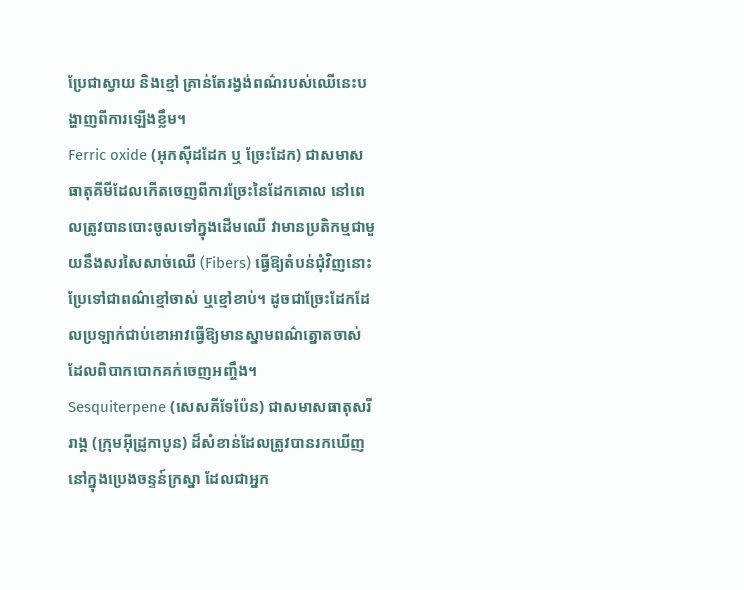ប្រែជាស្វាយ និងខ្មៅ គ្រាន់តែរង្វង់ពណ៌របស់ឈើនេះបង្ហាញពីការឡើងខ្លឹម។
Ferric oxide (អុកស៊ីដដែក ឬ ច្រែះដែក) ជាសមាសធាតុគីមីដែលកើតចេញពីការច្រែះនៃដែកគោល នៅពេលត្រូវបានបោះចូលទៅក្នុងដើមឈើ វាមានប្រតិកម្មជាមួយនឹងសរសៃសាច់ឈើ (Fibers) ធ្វើឱ្យតំបន់ជុំវិញនោះប្រែទៅជាពណ៌ខ្មៅចាស់ ឬខ្មៅខាប់។ ដូចជាច្រែះដែកដែលប្រឡាក់ជាប់ខោអាវធ្វើឱ្យមានស្នាមពណ៌ត្នោតចាស់ដែលពិបាកបោកគក់ចេញអញ្ចឹង។
Sesquiterpene (សេសគីទែប៉ែន) ជាសមាសធាតុសរីរាង្គ (ក្រុមអ៊ីដ្រូកាបូន) ដ៏សំខាន់ដែលត្រូវបានរកឃើញនៅក្នុងប្រេងចន្ទន៍ក្រស្នា ដែលជាអ្នក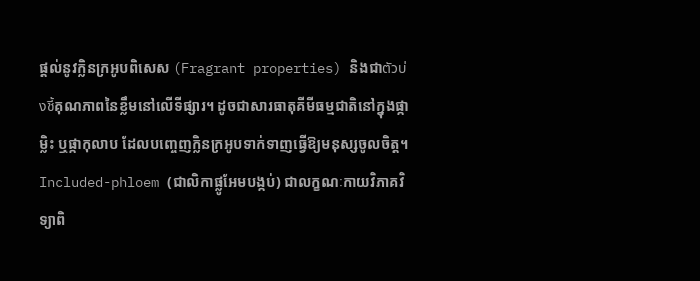ផ្តល់នូវក្លិនក្រអូបពិសេស (Fragrant properties) និងជាตัวบ่งชี้គុណភាពនៃខ្លឹមនៅលើទីផ្សារ។ ដូចជាសារធាតុគីមីធម្មជាតិនៅក្នុងផ្កាម្លិះ ឬផ្កាកុលាប ដែលបញ្ចេញក្លិនក្រអូបទាក់ទាញធ្វើឱ្យមនុស្សចូលចិត្ត។
Included-phloem (ជាលិកាផ្លូអែមបង្កប់) ជាលក្ខណៈកាយវិភាគវិទ្យាពិ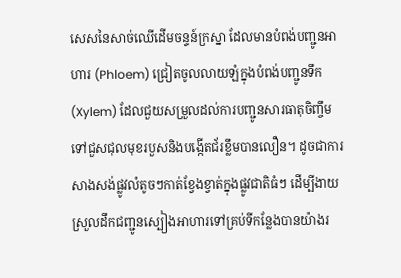សេសនៃសាច់ឈើដើមចន្ទន៍ក្រស្នា ដែលមានបំពង់បញ្ជូនអាហារ (Phloem) ជ្រៀតចូលលាយឡំក្នុងបំពង់បញ្ជូនទឹក (Xylem) ដែលជួយសម្រួលដល់ការបញ្ជូនសារធាតុចិញ្ចឹមទៅជួសជុលមុខរបួសនិងបង្កើតជ័រខ្លឹមបានលឿន។ ដូចជាការសាងសង់ផ្លូវលំតូចៗកាត់ខ្វែងខ្វាត់ក្នុងផ្លូវជាតិធំៗ ដើម្បីងាយស្រួលដឹកជញ្ជូនស្បៀងអាហារទៅគ្រប់ទីកន្លែងបានយ៉ាងរ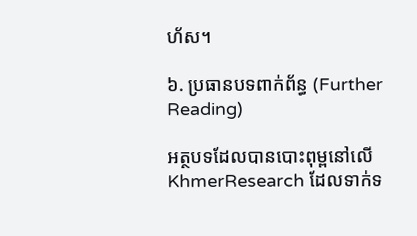ហ័ស។

៦. ប្រធានបទពាក់ព័ន្ធ (Further Reading)

អត្ថបទដែលបានបោះពុម្ពនៅលើ KhmerResearch ដែលទាក់ទ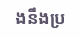ងនឹងប្រ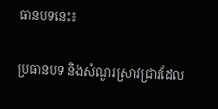ធានបទនេះ៖

ប្រធានបទ និងសំណួរស្រាវជ្រាវដែល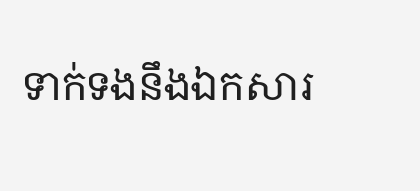ទាក់ទងនឹងឯកសារ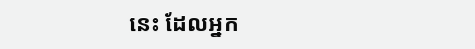នេះ ដែលអ្នក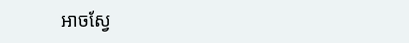អាចស្វែ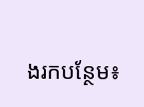ងរកបន្ថែម៖